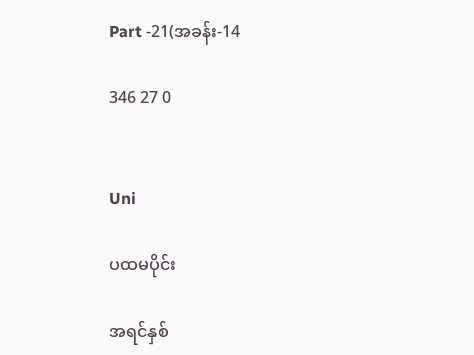Part -21(အခန်း-14

346 27 0


Uni

ပထမပိုင်း

အရင်နှစ်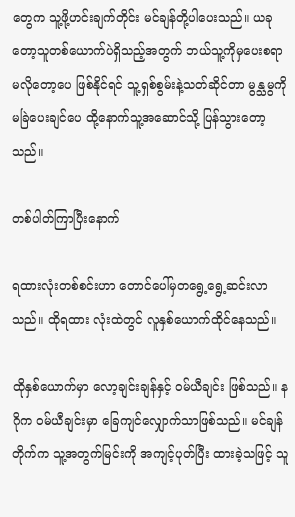တွေက သူ့ဖို့ဟင်းချက်တိုင်း မင်ချန်တို့ပါပေးသည်။ ယခုတော့သူတစ်ယောက်ပဲရှိသည့်အတွက် ဘယ်သူ့ကိုမှပေးစရာ မလိုတော့ပေ ဖြစ်နိုင်ရင် သူ့ရှစ်စွမ်းနဲ့သတ်ဆိုင်တာ မွန္သမွကိုမခြဲပေးချင်ပေ ထို့နောက်သူ့အဆောင်သို့ ပြန်သွားတော့သည်။

တစ်ပါတ်ကြာပြီးနောက်

ရထားလုံးတစ်စင်းဟာ တောင်ပေါ်မှတရွေ့ရွေ့ဆင်းလာသည်။ ထိုရထား လုံးထဲတွင် လူနှစ်ယောက်ထိုင်နေသည်။

ထိုနှစ်ယောက်မှာ လော့ချင်းချန်နှင့် ဝမ်ယီချင်း ဖြစ်သည်။ နဂိုက ဝမ်ယီချင်းမှာ ခြေကျင်လျှောက်သာဖြစ်သည်။ မင်ချန်တိုက်က သူ့အတွက်မြင်းကို အကျင့်ပုတ်ပြီး ထားခဲ့သဖြင့် သူ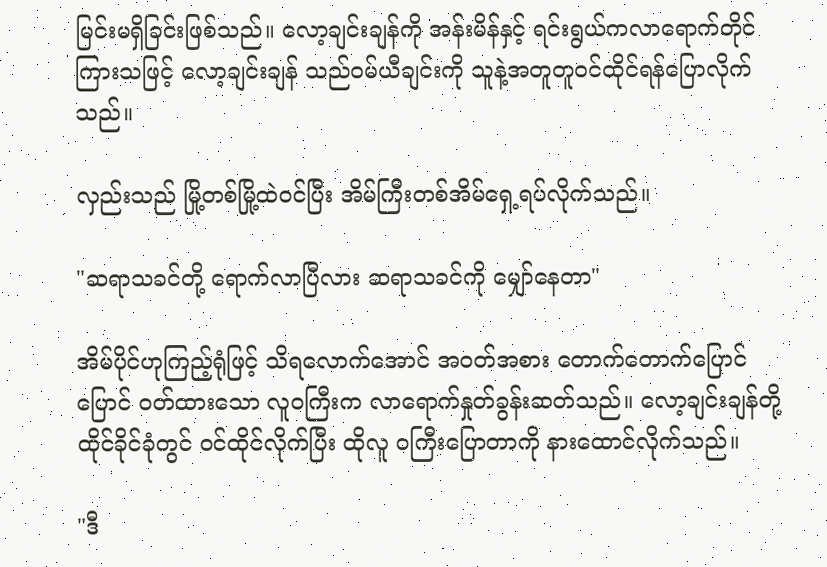မြင်းမရှိခြင်းဖြစ်သည်။ လော့ချင်းချန်ကို အန်းမိန်နှင့် ရင်းရွယ်ကလာရောက်တိုင်ကြားသဖြင့် လော့ချင်းချန် သည်ဝမ်ယီချင်းကို သူနဲ့အတူတူဝင်ထိုင်ရန်ပြောလိုက်သည်။

လှည်းသည် မြို့တစ်မြို့ထဲဝင်ပြီး အိမ်ကြီးတစ်အိမ်ရှေ့ရပ်လိုက်သည်။

"ဆရာသခင်တို့ ရောက်လာပြီလား ဆရာသခင်ကို မျှော်နေတာ"

အိမ်ပိုင်ဟုကြည့်ရုံဖြင့် သိရလောက်အောင် အဝတ်အစား တောက်တောက်ပြောင်ပြောင် ဝတ်ထားသော လူဝကြီးက လာရောက်နှုတ်ခွန်းဆတ်သည်။ လော့ချင်းချန်တို့ ထိုင်ခိုင်ခုံတွင် ဝင်ထိုင်လိုက်ပြီး ထိုလူ ဝကြီးပြောတာကို နားထောင်လိုက်သည်။

"ဒီ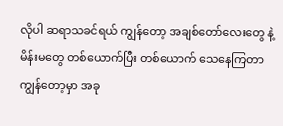လိုပါ ဆရာသခင်ရယ် ကျွန်တော့ အချစ်တော်လေးတွေ နဲ့မိန်းမတွေ တစ်ယောက်ပြီး တစ်ယောက် သေနေကြတာ ကျွန်တော့မှာ အခု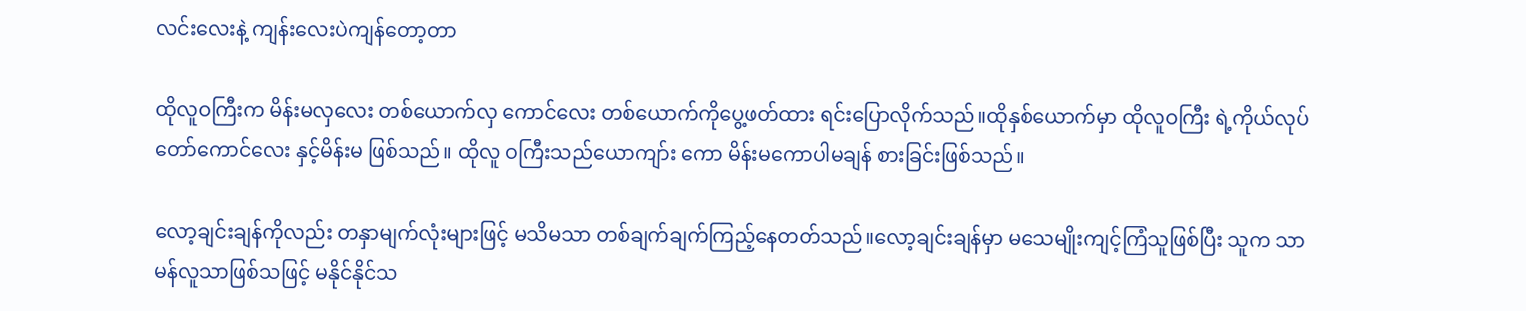လင်းလေးနဲ့ ကျန်းလေးပဲကျန်တော့တာ

ထိုလူဝကြီးက မိန်းမလှလေး တစ်ယောက်လှ ကောင်လေး တစ်ယောက်ကိုပွေ့ဖတ်ထား ရင်းပြောလိုက်သည်။ထိုနှစ်ယောက်မှာ ထိုလူဝကြီး ရဲ့ကိုယ်လုပ်တော်ကောင်လေး နှင့်မိန်းမ ဖြစ်သည်။ ထိုလူ ဝကြီးသည်ယောကျာ်း ကော မိန်းမကောပါမချန် စားခြင်းဖြစ်သည်။

လော့ချင်းချန်ကိုလည်း တနှာမျက်လုံးများဖြင့် မသိမသာ တစ်ချက်ချက်ကြည့်နေတတ်သည်။လော့ချင်းချန်မှာ မသေမျိုးကျင့်ကြံသူဖြစ်ပြီး သူက သာမန်လူသာဖြစ်သဖြင့် မနိုင်နိုင်သ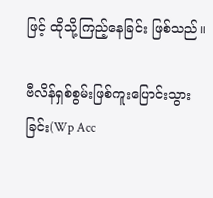ဖြင့် ထိုသို့ကြည့်နေခြင်း ဖြစ်သည်။

ဗီလိန်ရှစ်စွမ်းဖြစ်ကူးပြောင်းသွားခြင်း(Wp Acc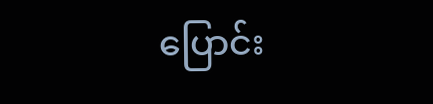ပြောင်း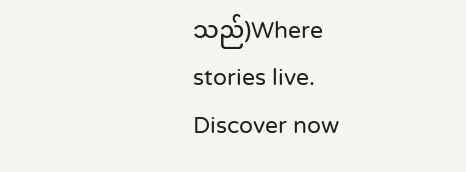သည်)Where stories live. Discover now